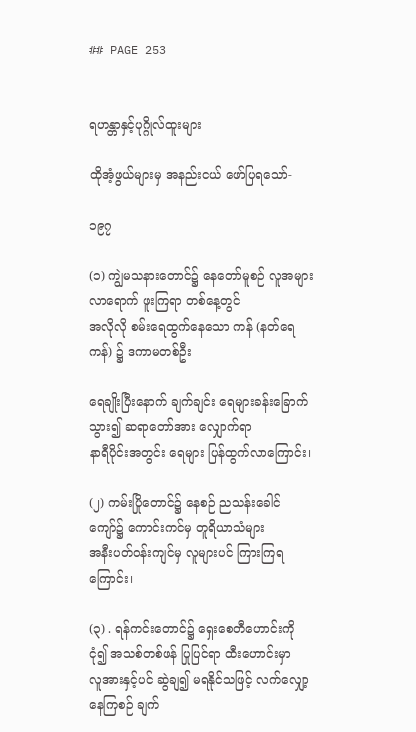## PAGE 253


ရဟန္တာနှင့်ပုဂ္ဂိုလ်ထူးများ

ထိုအံ့ဖွယ်များမှ အနည်းငယ် ဖော်ပြရသော်-

၁၉၇

(၁) ကျွဲမသနားတောင်၌ နေတော်မူစဉ် လူအများ လာရောက် ဖူးကြရာ တစ်နေ့တွင်
အလိုလို စမ်းရေထွက်နေသော ကန် (နတ်ရေကန်) ၌ ဒကာမတစ်ဦး

ရေချိုးပြီးနောက် ချက်ချင်း ရေများခန်းခြောက်သွား၍ ဆရာတော်အား လျှောက်ရာ
နာရီပိုင်းအတွင်း ရေများ ပြန်ထွက်လာကြောင်း၊

(၂) ကမ်းပြိုတောင်၌ နေစဉ် ညသန်းခေါင်ကျော်၌ ကောင်းကင်မှ တူရိယာသံများ
အနီးပတ်ဝန်းကျင်မှ လူများပင် ကြားကြရကြောင်း၊

(၃) . ရန်ကင်းတောင်၌ ရှေးစေတီဟောင်းကို ငုံ၍ အသစ်တစ်ဖန် ပြုပြင်ရာ ထီးဟောင်းမှာ
လူအားနှင့်ပင် ဆွဲချ၍ မရနိုင်သဖြင့် လက်လျှော့နေကြစဉ် ချက်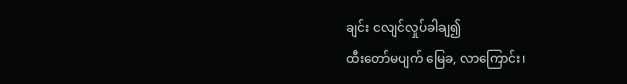ချင်း ငလျင်လှုပ်ခါချ၍
ထီးတော်မပျက် မြေခ, လာကြောင်း၊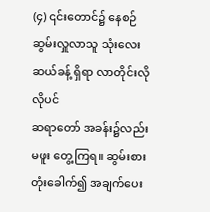(၄) ၎င်းတောင်၌ နေစဉ် ဆွမ်းလှူလာသူ သုံးလေးဆယ်ခန့် ရှိရာ လာတိုင်းလိုလိုပင်
ဆရာတော် အခန်း၌လည်း မဖူး တွေ့ကြရ။ ဆွမ်းစား တုံးခေါက်၍ အချက်ပေး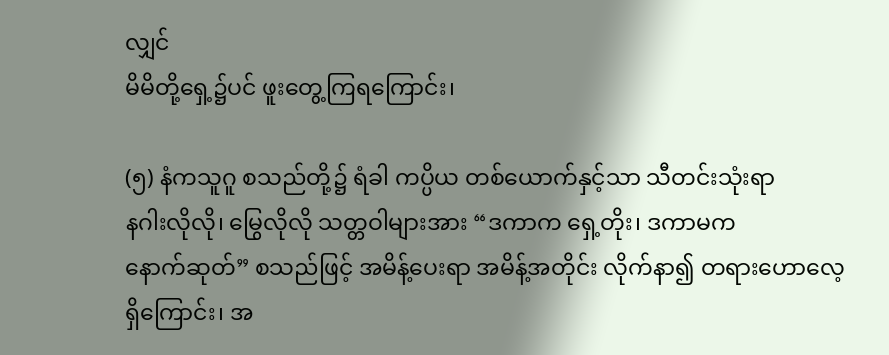လျှင်
မိမိတို့ရှေ့၌ပင် ဖူးတွေ့ကြရကြောင်း၊

(၅) နံကသူဂူ စသည်တို့၌ ရံခါ ကပ္ပိယ တစ်ယောက်နှင့်သာ သီတင်းသုံးရာ
နဂါးလိုလို၊ မြွေလိုလို သတ္တဝါများအား “ဒကာက ရှေ့တိုး၊ ဒကာမက
နောက်ဆုတ်” စသည်ဖြင့် အမိန့်ပေးရာ အမိန့်အတိုင်း လိုက်နာ၍ တရားဟောလေ့
ရှိကြောင်း၊ အ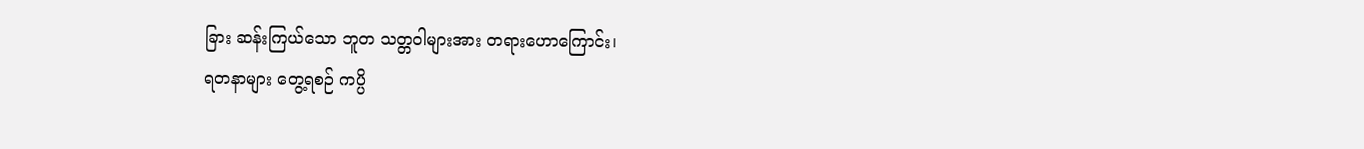ခြား ဆန်းကြယ်သော ဘူတ သတ္တဝါများအား တရားဟောကြောင်း၊
ရတနာများ တွေ့ရစဉ် ကပ္ပိ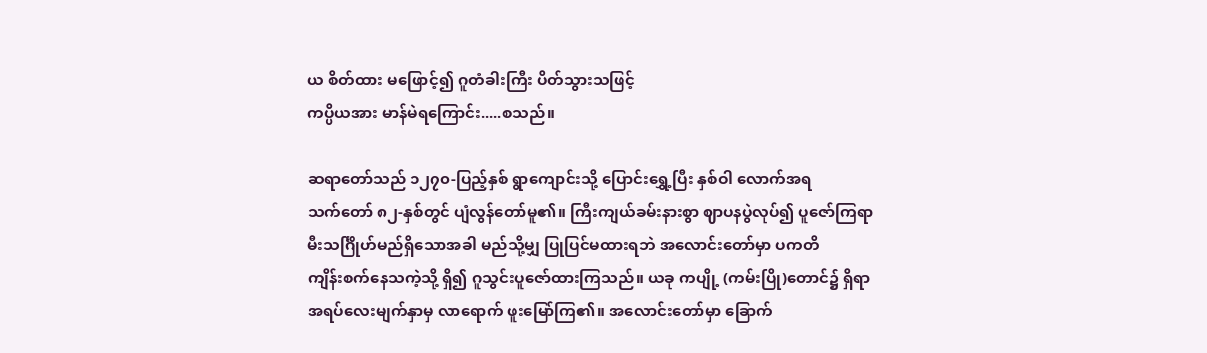ယ စိတ်ထား မဖြောင့်၍ ဂူတံခါးကြီး ပိတ်သွားသဖြင့်
ကပ္ပိယအား မာန်မဲရကြောင်း.....စသည်။

ဆရာတော်သည် ၁၂၇၀-ပြည့်နှစ် ရွာကျောင်းသို့ ပြောင်းရွှေ့ပြီး နှစ်ဝါ လောက်အရ
သက်တော် ၈၂-နှစ်တွင် ပျံလွန်တော်မူ၏။ ကြီးကျယ်ခမ်းနားစွာ ဈာပနပွဲလုပ်၍ ပူဇော်ကြရာ
မီးသင်္ဂြိုဟ်မည်ရှိသောအခါ မည်သို့မျှ ပြုပြင်မထားရဘဲ အလောင်းတော်မှာ ပကတိ
ကျိန်းစက်နေသကဲ့သို့ ရှိ၍ ဂူသွင်းပူဇော်ထားကြသည်။ ယခု ကပျို့ (ကမ်းပြို)တောင်၌ ရှိရာ
အရပ်လေးမျက်နှာမှ လာရောက် ဖူးမြော်ကြ၏။ အလောင်းတော်မှာ ခြောက်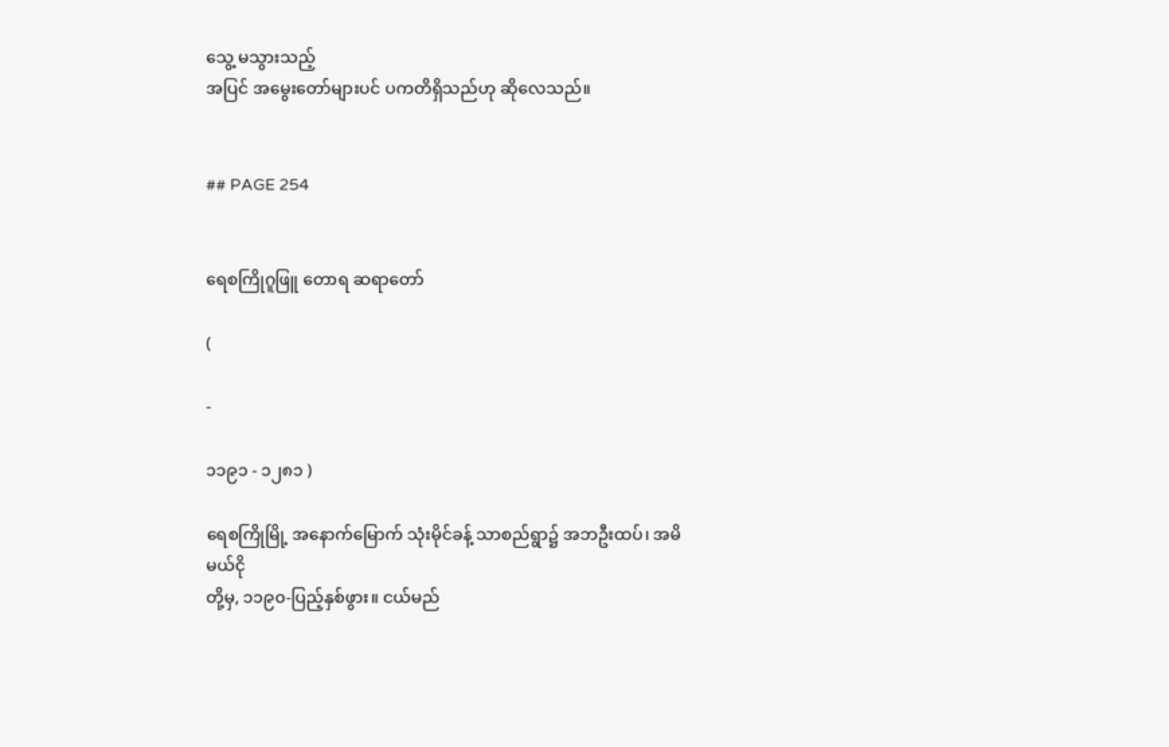သွေ့ မသွားသည့်
အပြင် အမွေးတော်များပင် ပကတိရှိသည်ဟု ဆိုလေသည်။


## PAGE 254


ရေစကြိုဂူဖြူ တောရ ဆရာတော်

(

-

၁၁၉၁ - ၁၂၈၁ )

ရေစကြိုမြို့ အနောက်မြောက် သုံးမိုင်ခန့် သာစည်ရွာ၌ အဘဦးထပ်၊ အမိမယ်ငို
တို့မှ, ၁၁၉၀-ပြည့်နှစ်ဖွား။ ငယ်မည်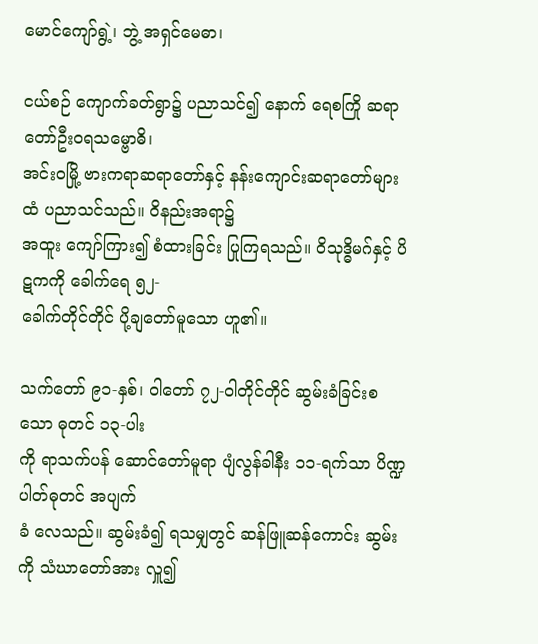မောင်ကျော်ရွဲ့၊ ဘွဲ့ အရှင်မေဓာ၊

ငယ်စဉ် ကျောက်ခတ်ရွာ၌ ပညာသင်၍ နောက် ရေစကြို ဆရာတော်ဦးဝရသမ္ဗောဓိ၊
အင်းဝမြို့ ဗားကရာဆရာတော်နှင့် နန်းကျောင်းဆရာတော်များထံ ပညာသင်သည်။ ဝိနည်းအရာ၌
အထူး ကျော်ကြား၍ စံထားခြင်း ပြုကြရသည်။ ဝိသုဒ္ဓိမဂ်နှင့် ပိဋကကို ခေါက်ရေ ၅၂-
ခေါက်တိုင်တိုင် ပို့ချတော်မူသော ဟူ၏။

သက်တော် ၉၁-နှစ်၊ ဝါတော် ၇၂-ဝါတိုင်တိုင် ဆွမ်းခံခြင်းစသော ဓုတင် ၁၃-ပါး
ကို ရာသက်ပန် ဆောင်တော်မူရာ ပျံလွန်ခါနီး ၁၁-ရက်သာ ပိဏ္ဍပါတ်ဓုတင် အပျက်
ခံ လေသည်။ ဆွမ်းခံ၍ ရသမျှတွင် ဆန်ဖြူဆန်ကောင်း ဆွမ်းကို သံဃာတော်အား လှူ၍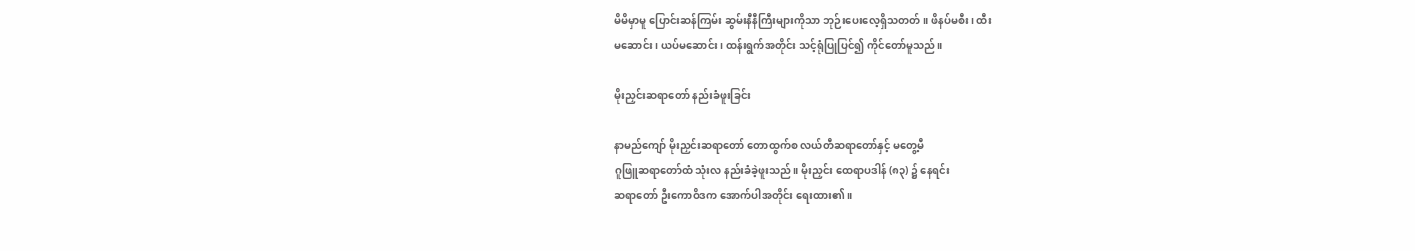မိမိမှာမူ ပြောင်းဆန်ကြမ်း ဆွမ်းနီနီကြီးများကိုသာ ဘုဉ်းပေးလေ့ရှိသတတ်။ ဖိနပ်မစီး၊ ထီး
မဆောင်း၊ ယပ်မဆောင်း၊ ထန်းရွက်အတိုင်း သင့်ရုံပြုပြင်၍ ကိုင်တော်မူသည်။

မိုးညှင်းဆရာတော် နည်းခံဖူးခြင်း

နာမည်ကျော် မိုးညှင်းဆရာတော် တောထွက်စ လယ်တီဆရာတော်နှင့် မတွေ့မီ
ဂူဖြူဆရာတော်ထံ သုံးလ နည်းခံခဲ့ဖူးသည်။ မိုးညှင်း ထေရာပဒါန် (၈၃) ၌ နေရင်း
ဆရာတော် ဦးကောဝိဒက အောက်ပါအတိုင်း ရေးထား၏။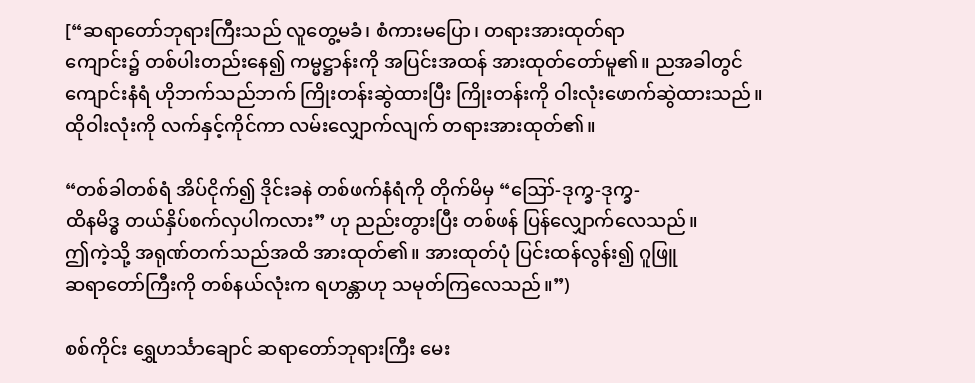[“ဆရာတော်ဘုရားကြီးသည် လူတွေ့မခံ၊ စံကားမပြော၊ တရားအားထုတ်ရာ
ကျောင်း၌ တစ်ပါးတည်းနေ၍ ကမ္မဋ္ဌာန်းကို အပြင်းအထန် အားထုတ်တော်မူ၏။ ညအခါတွင်
ကျောင်းနံရံ ဟိုဘက်သည်ဘက် ကြိုးတန်းဆွဲထားပြီး ကြိုးတန်းကို ဝါးလုံးဖောက်ဆွဲထားသည်။
ထိုဝါးလုံးကို လက်နှင့်ကိုင်ကာ လမ်းလျှောက်လျက် တရားအားထုတ်၏။

“တစ်ခါတစ်ရံ အိပ်ငိုက်၍ ဒိုင်းခနဲ တစ်ဖက်နံရံကို တိုက်မိမှ “ဪ-ဒုက္ခ-ဒုက္ခ-
ထိနမိဒ္ဓ တယ်နှိပ်စက်လှပါကလား” ဟု ညည်းတွားပြီး တစ်ဖန် ပြန်လျှောက်လေသည်။
ဤကဲ့သို့ အရုဏ်တက်သည်အထိ အားထုတ်၏။ အားထုတ်ပုံ ပြင်းထန်လွန်း၍ ဂူဖြူ
ဆရာတော်ကြီးကို တစ်နယ်လုံးက ရဟန္တာဟု သမုတ်ကြလေသည်။”)

စစ်ကိုင်း ရွှေဟင်္သာချောင် ဆရာတော်ဘုရားကြီး မေး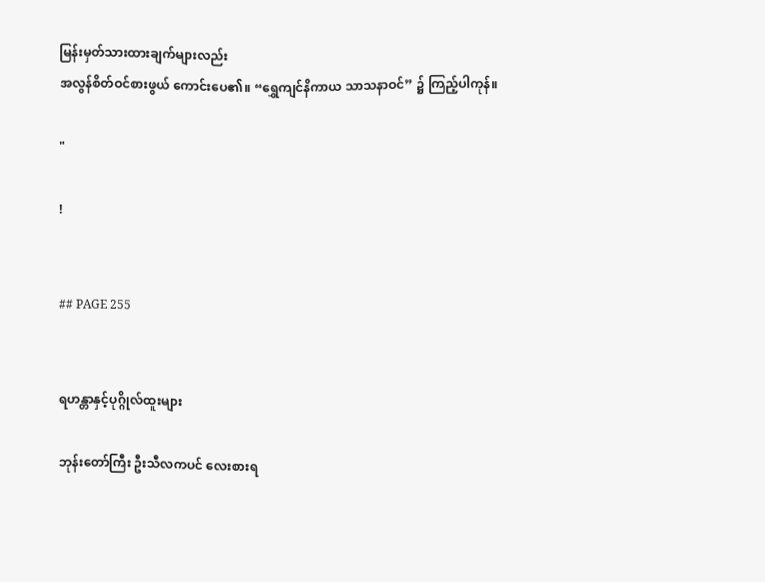မြန်းမှတ်သားထားချက်များလည်း
အလွန်စိတ်ဝင်စားဖွယ် ကောင်းပေ၏။ “ရွှေကျင်နိကာယ သာသနာဝင်” ၌ ကြည့်ပါကုန်။

"

!


## PAGE 255


ရဟန္တာနှင့်ပုဂ္ဂိုလ်ထူးများ

ဘုန်းတော်ကြီး ဦးသီလကပင် လေးစားရ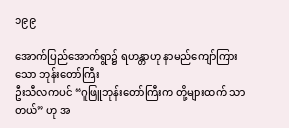၁၉၉

အောက်ပြည်အောက်ရွာ၌ ရဟန္တာဟု နာမည်ကျော်ကြားသော ဘုန်းတော်ကြီး
ဦးသီလကပင် “ဂူဖြူဘုန်းတော်ကြီးက တို့များထက် သာတယ်” ဟု အ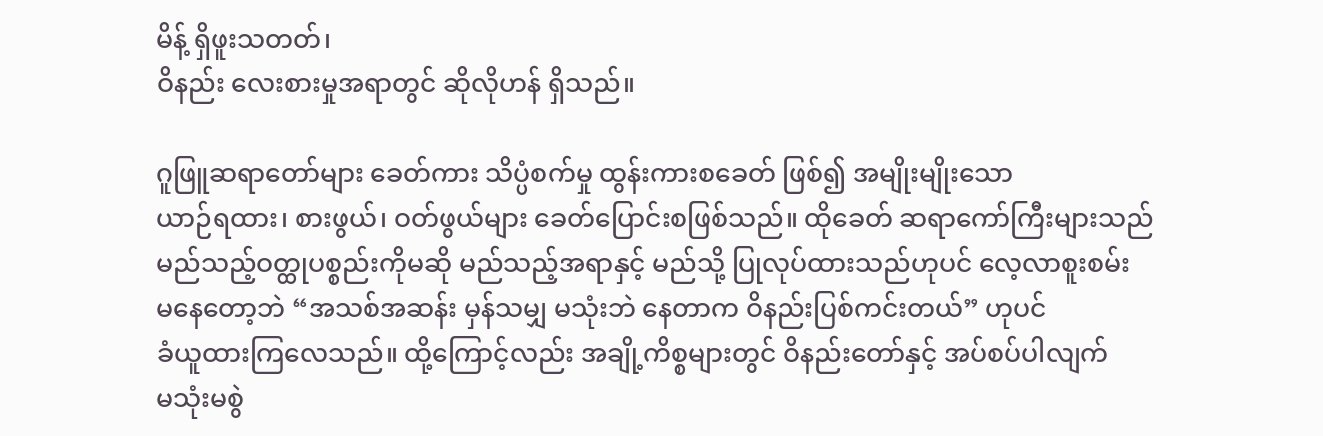မိန့် ရှိဖူးသတတ်၊
ဝိနည်း လေးစားမှုအရာတွင် ဆိုလိုဟန် ရှိသည်။

ဂူဖြူဆရာတော်များ ခေတ်ကား သိပ္ပံစက်မှု ထွန်းကားစခေတ် ဖြစ်၍ အမျိုးမျိုးသော
ယာဉ်ရထား၊ စားဖွယ်၊ ဝတ်ဖွယ်များ ခေတ်ပြောင်းစဖြစ်သည်။ ထိုခေတ် ဆရာကော်ကြီးများသည်
မည်သည့်ဝတ္ထုပစ္စည်းကိုမဆို မည်သည့်အရာနှင့် မည်သို့ ပြုလုပ်ထားသည်ဟုပင် လေ့လာစူးစမ်း
မနေတော့ဘဲ “အသစ်အဆန်း မှန်သမျှ မသုံးဘဲ နေတာက ဝိနည်းပြစ်ကင်းတယ်” ဟုပင်
ခံယူထားကြလေသည်။ ထို့ကြောင့်လည်း အချို့ကိစ္စများတွင် ဝိနည်းတော်နှင့် အပ်စပ်ပါလျက်
မသုံးမစွဲ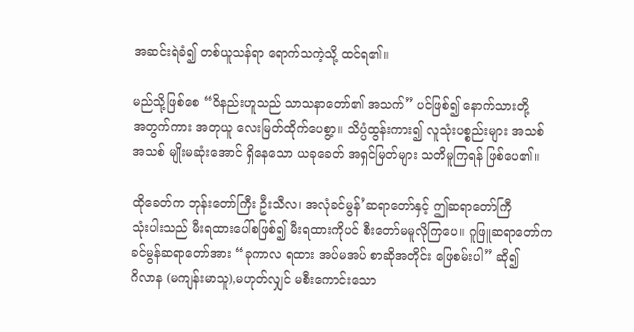အဆင်းရဲခံ၍ တစ်ယူသန်ရာ ရောက်သကဲ့သို့ ထင်ရ၏။

မည်သို့ဖြစ်စေ “ဝိနည်းဟူသည် သာသနာတော်၏ အသက်” ပင်ဖြစ်၍ နောက်သားတို့
အတွက်ကား အတုယူ လေးမြတ်ထိုက်ပေစွာ့။ သိပ္ပံထွန်းကား၍ လူသုံးပစ္စည်းများ အသစ်
အသစ် မျိုးမဆုံးအောင် ရှိနေသော ယခုခေတ် အရှင်မြတ်များ သတိမူကြရန် ဖြစ်ပေ၏။

ထိုခေတ်က ဘုန်းတော်ကြီး ဦးသီလ၊ အလုံခင်မွန်’ဆရာတော်နှင့် ဤဆရာတော်ကြီ
သုံးပါးသည် မီးရထားပေါ်စဖြစ်၍ မီးရထားကိုပင် စီးတော်မမူလိုကြပေ။ ဂူဖြူဆရာတော်က
ခင်မွန်ဆရာတော်အား “ခုကာလ ရထား အပ်မအပ် စာဆိုအတိုင်း ဖြေစမ်းပါ” ဆို၍
ဂိလာန (မကျန်းမာသူ),မဟုတ်လျှင် မစီးကောင်းသော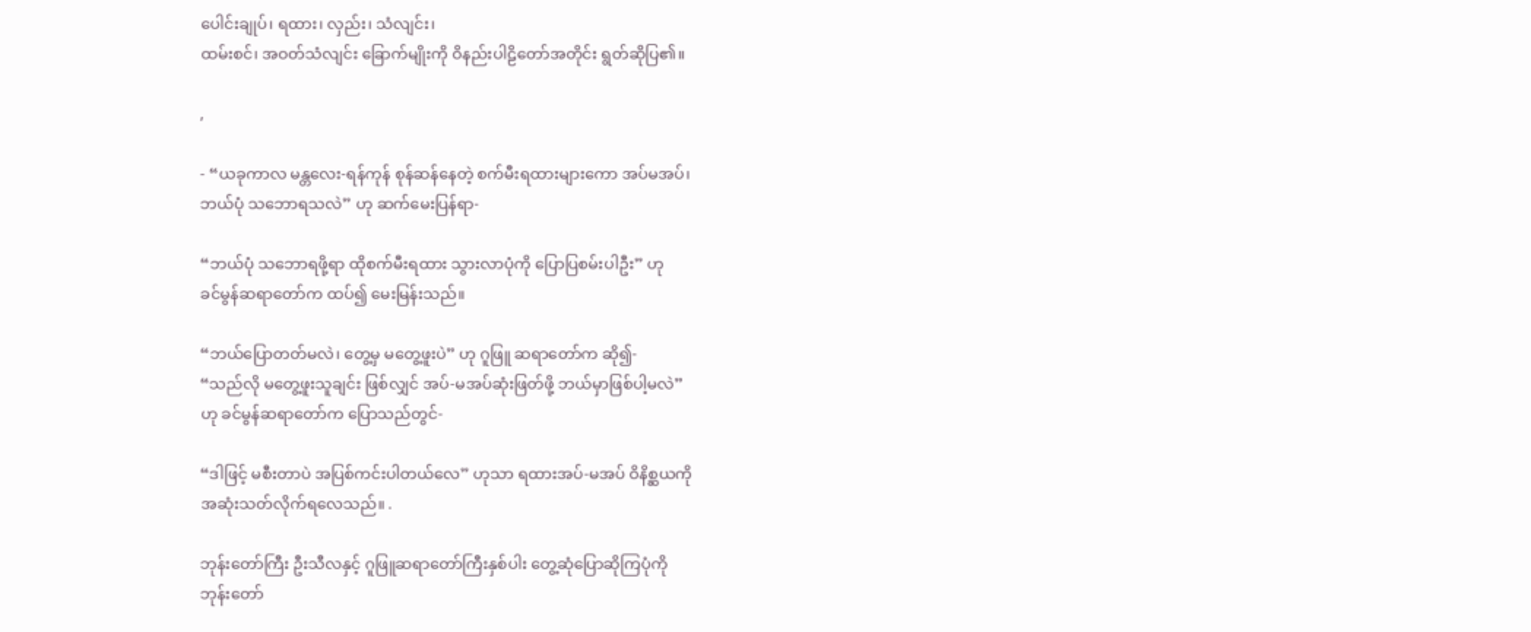ပေါင်းချုပ်၊ ရထား၊ လှည်း၊ သံလျင်း၊
ထမ်းစင်၊ အဝတ်သံလျင်း ခြောက်မျိုးကို ဝိနည်းပါဠိတော်အတိုင်း ရွတ်ဆိုပြ၏။

,

- “ယခုကာလ မန္တလေး-ရန်ကုန် စုန်ဆန်နေတဲ့ စက်မီးရထားများကော အပ်မအပ်၊
ဘယ်ပုံ သဘောရသလဲ” ဟု ဆက်မေးပြန်ရာ-

“ဘယ်ပုံ သဘောရဖို့ရာ ထိုစက်မီးရထား သွားလာပုံကို ပြောပြစမ်းပါဦး” ဟု
ခင်မွန်ဆရာတော်က ထပ်၍ မေးမြန်းသည်။

“ဘယ်ပြောတတ်မလဲ၊ တွေ့မှ မတွေ့ဖူးပဲ” ဟု ဂူဖြူ ဆရာတော်က ဆို၍-
“သည်လို မတွေ့ဖူးသူချင်း ဖြစ်လျှင် အပ်-မအပ်ဆုံးဖြတ်ဖို့ ဘယ်မှာဖြစ်ပါ့မလဲ”
ဟု ခင်မွန်ဆရာတော်က ပြောသည်တွင်-

“ဒါဖြင့် မစီးတာပဲ အပြစ်ကင်းပါတယ်လေ” ဟုသာ ရထားအပ်-မအပ် ဝိနိစ္ဆယကို
အဆုံးသတ်လိုက်ရလေသည်။ .

ဘုန်းတော်ကြီး ဦးသီလနှင့် ဂူဖြူဆရာတော်ကြီးနှစ်ပါး တွေ့ဆုံပြောဆိုကြပုံကို
ဘုန်းတော်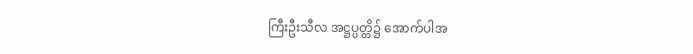ကြီးဦးသီလ အဋ္ဌပ္ပတ္တိ၌ အောက်ပါအ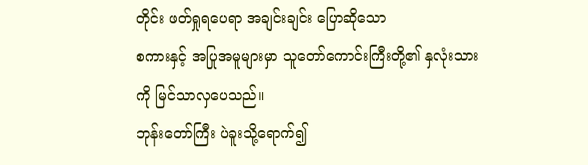တိုင်း ဖတ်ရှုရပေရာ အချင်းချင်း ပြောဆိုသော
စကားနှင့် အပြုအမူများမှာ သူတော်ကောင်းကြီးတို့၏ နှလုံးသားကို မြင်သာလှပေသည်။
ဘုန်းတော်ကြီး ပဲခူးသို့ရောက်၍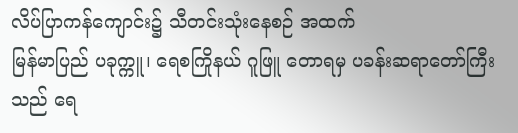လိပ်ပြာကန်ကျောင်း၌ သီတင်းသုံးနေစဉ် အထက်
မြန်မာပြည် ပခုက္ကူ၊ ရေစကြိုနယ် ဂူဖြူ တောရမှ ပခန်းဆရာတော်ကြီးသည် ရေ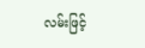လမ်းဖြင့်